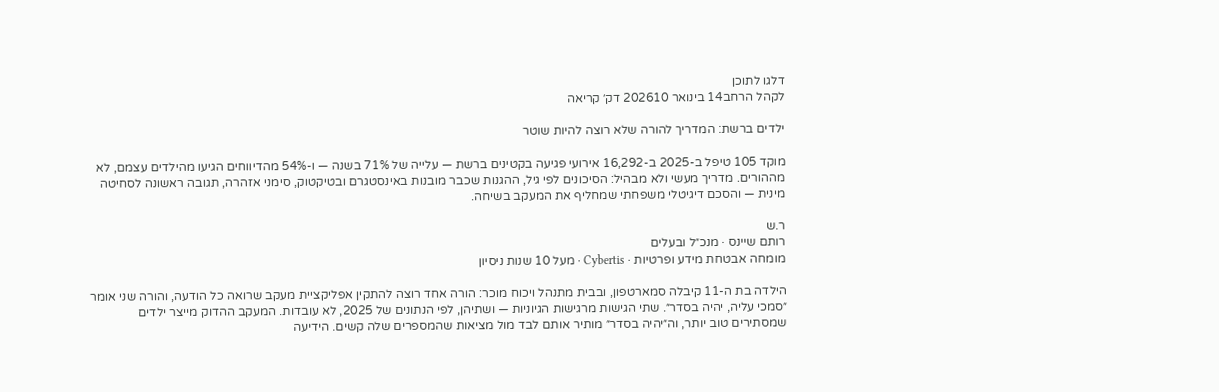דלגו לתוכן
לקהל הרחב14 בינואר 202610 דק׳ קריאה

ילדים ברשת: המדריך להורה שלא רוצה להיות שוטר

מוקד 105 טיפל ב-2025 ב-16,292 אירועי פגיעה בקטינים ברשת — עלייה של 71% בשנה — ו-54% מהדיווחים הגיעו מהילדים עצמם, לא מההורים. מדריך מעשי ולא מבהיל: הסיכונים לפי גיל, ההגנות שכבר מובנות באינסטגרם ובטיקטוק, סימני אזהרה, תגובה ראשונה לסחיטה מינית — והסכם דיגיטלי משפחתי שמחליף את המעקב בשיחה.

ר.ש
רותם שיינס · מנכ״ל ובעלים
מומחה אבטחת מידע ופרטיות · Cybertis · מעל 10 שנות ניסיון

הילדה בת ה-11 קיבלה סמארטפון, ובבית מתנהל ויכוח מוכר: הורה אחד רוצה להתקין אפליקציית מעקב שרואה כל הודעה, והורה שני אומר ״סמכי עליה, יהיה בסדר״. שתי הגישות מרגישות הגיוניות — ושתיהן, לפי הנתונים של 2025, לא עובדות. המעקב ההדוק מייצר ילדים שמסתירים טוב יותר, וה״יהיה בסדר״ מותיר אותם לבד מול מציאות שהמספרים שלה קשים. הידיעה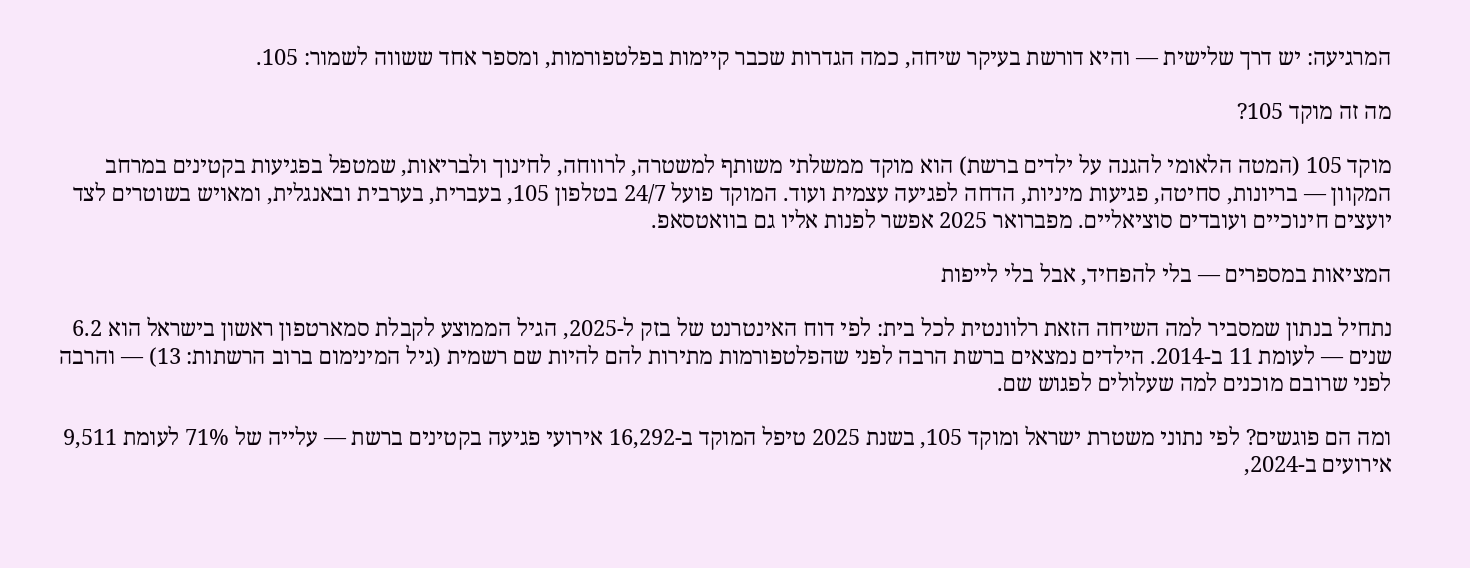המרגיעה: יש דרך שלישית — והיא דורשת בעיקר שיחה, כמה הגדרות שכבר קיימות בפלטפורמות, ומספר אחד ששווה לשמור: 105.

מה זה מוקד 105?

מוקד 105 (המטה הלאומי להגנה על ילדים ברשת) הוא מוקד ממשלתי משותף למשטרה, לרווחה, לחינוך ולבריאות, שמטפל בפגיעות בקטינים במרחב המקוון — בריונות, סחיטה, פגיעות מיניות, הדחה לפגיעה עצמית ועוד. המוקד פועל 24/7 בטלפון 105, בעברית, בערבית ובאנגלית, ומאויש בשוטרים לצד יועצים חינוכיים ועובדים סוציאליים. מפברואר 2025 אפשר לפנות אליו גם בוואטסאפ.

המציאות במספרים — בלי להפחיד, אבל בלי לייפות

נתחיל בנתון שמסביר למה השיחה הזאת רלוונטית לכל בית: לפי דוח האינטרנט של בזק ל-2025, הגיל הממוצע לקבלת סמארטפון ראשון בישראל הוא 6.2 שנים — לעומת 11 ב-2014. הילדים נמצאים ברשת הרבה לפני שהפלטפורמות מתירות להם להיות שם רשמית (גיל המינימום ברוב הרשתות: 13) — והרבה לפני שרובם מוכנים למה שעלולים לפגוש שם.

ומה הם פוגשים? לפי נתוני משטרת ישראל ומוקד 105, בשנת 2025 טיפל המוקד ב-16,292 אירועי פגיעה בקטינים ברשת — עלייה של 71% לעומת 9,511 אירועים ב-2024,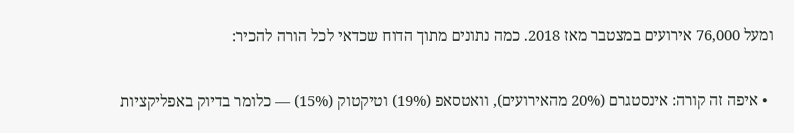ומעל 76,000 אירועים במצטבר מאז 2018. כמה נתונים מתוך הדוח שכדאי לכל הורה להכיר:

  • איפה זה קורה: אינסטגרם (20% מהאירועים), וואטסאפ (19%) וטיקטוק (15%) — כלומר בדיוק באפליקציות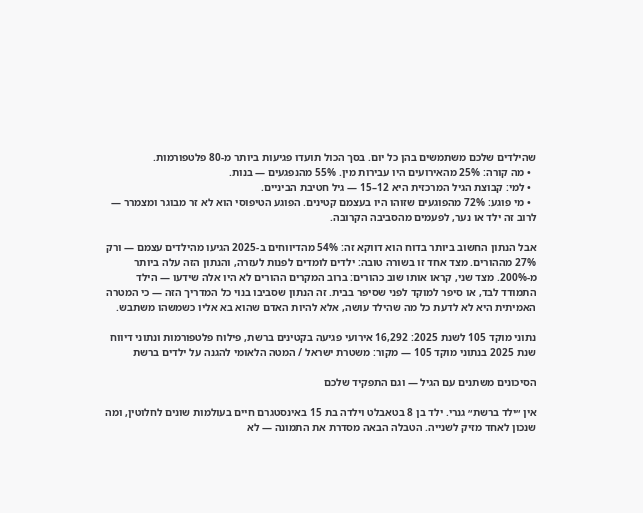שהילדים שלכם משתמשים בהן כל יום. בסך הכול תועדו פגיעות ביותר מ-80 פלטפורמות.
  • מה קורה: 25% מהאירועים היו עבירות מין. 55% מהנפגעים — בנות.
  • למי: קבוצת הגיל המרכזית היא 12–15 — גיל חטיבת הביניים.
  • מי פוגע: 72% מהפוגעים שזוהו היו בעצמם קטינים. הפוגע הטיפוסי הוא לא זר מבוגר ומצמרר — לרוב זה ילד או נער, לפעמים מהסביבה הקרובה.

אבל הנתון החשוב ביותר בדוח הוא דווקא זה: 54% מהדיווחים ב-2025 הגיעו מהילדים עצמם — ורק 27% מההורים. מצד אחד זו בשורה טובה: ילדים לומדים לפנות לעזרה, והנתון הזה עלה ביותר מ-200%. מצד שני, קראו אותו שוב כהורים: ברוב המקרים ההורים לא היו אלה שידעו — הילד התמודד לבד, או סיפר למוקד לפני שסיפר בבית. זה הנתון שסביבו בנוי כל המדריך הזה — כי המטרה האמיתית היא לא לדעת כל מה שהילד עושה, אלא להיות האדם שהוא בא אליו כשמשהו משתבש.

נתוני מוקד 105 לשנת 2025: 16,292 אירועי פגיעה בקטינים ברשת, פילוח פלטפורמות ונתוני דיווח
שנת 2025 בנתוני מוקד 105 — מקור: משטרת ישראל / המטה הלאומי להגנה על ילדים ברשת

הסיכונים משתנים עם הגיל — וגם התפקיד שלכם

אין ״ילד ברשת״ גנרי. ילד בן 8 בטאבלט וילדה בת 15 באינסטגרם חיים בעולמות שונים לחלוטין, ומה שנכון לאחד מזיק לשנייה. הטבלה הבאה מסדרת את התמונה — לא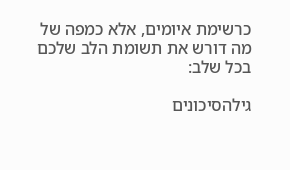כרשימת איומים, אלא כמפה של מה דורש את תשומת הלב שלכם בכל שלב:

גילהסיכונים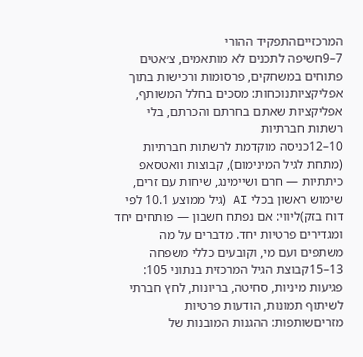המרכזייםהתפקיד ההורי
7–9חשיפה לתכנים לא מותאמים, צ׳אטים פתוחים במשחקים, פרסומות ורכישות בתוך אפליקציותנוכחות: מסכים בחלל המשותף, אפליקציות שאתם בחרתם והכרתם, בלי רשתות חברתיות
10–12כניסה מוקדמת לרשתות חברתיות (מתחת לגיל המינימום), קבוצות וואטסאפ כיתתיות — חרם ושיימינג, שיחות עם זרים, שימוש ראשון בכלי AI (גיל ממוצע 10.1 לפי דוח בזק)ליווי: אם נפתח חשבון — פותחים יחד ומגדירים פרטיות יחד. מדברים על מה משתפים ועם מי, וקובעים כללי משפחה
13–15קבוצת הגיל המרכזית בנתוני 105: פגיעות מיניות, סחיטה, בריונות, לחץ חברתי לשיתוף תמונות, הודעות פרטיות מזריםשותפות: ההגנות המובנות של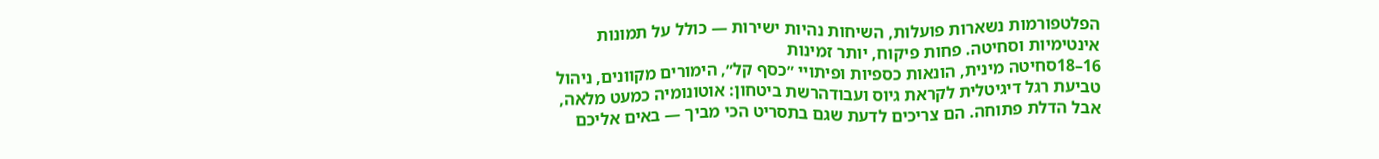הפלטפורמות נשארות פועלות, השיחות נהיות ישירות — כולל על תמונות אינטימיות וסחיטה. פחות פיקוח, יותר זמינות
16–18סחיטה מינית, הונאות כספיות ופיתויי ״כסף קל״, הימורים מקוונים, ניהול טביעת רגל דיגיטלית לקראת גיוס ועבודהרשת ביטחון: אוטונומיה כמעט מלאה, אבל הדלת פתוחה. הם צריכים לדעת שגם בתסריט הכי מביך — באים אליכם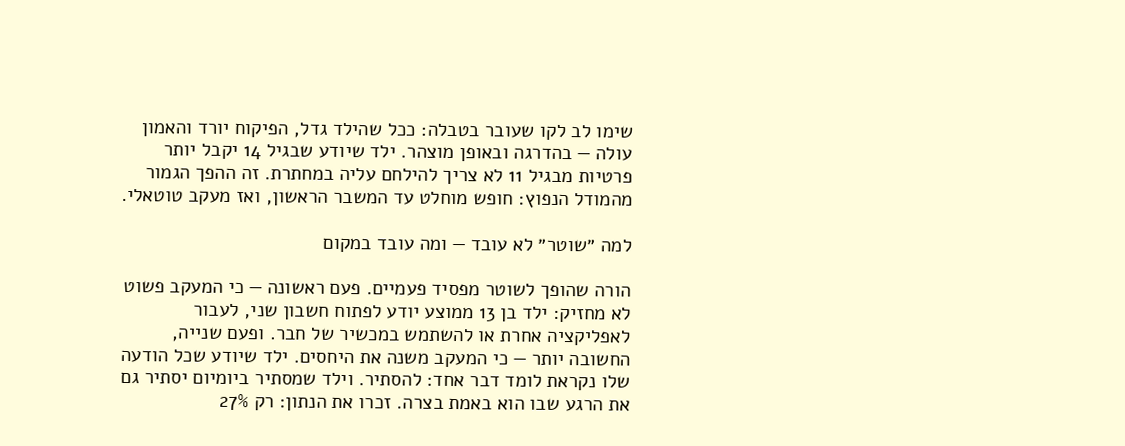שימו לב לקו שעובר בטבלה: ככל שהילד גדל, הפיקוח יורד והאמון עולה — בהדרגה ובאופן מוצהר. ילד שיודע שבגיל 14 יקבל יותר פרטיות מבגיל 11 לא צריך להילחם עליה במחתרת. זה ההפך הגמור מהמודל הנפוץ: חופש מוחלט עד המשבר הראשון, ואז מעקב טוטאלי.

למה ״שוטר״ לא עובד — ומה עובד במקום

הורה שהופך לשוטר מפסיד פעמיים. פעם ראשונה — כי המעקב פשוט לא מחזיק: ילד בן 13 ממוצע יודע לפתוח חשבון שני, לעבור לאפליקציה אחרת או להשתמש במכשיר של חבר. ופעם שנייה, החשובה יותר — כי המעקב משנה את היחסים. ילד שיודע שכל הודעה שלו נקראת לומד דבר אחד: להסתיר. וילד שמסתיר ביומיום יסתיר גם את הרגע שבו הוא באמת בצרה. זכרו את הנתון: רק 27%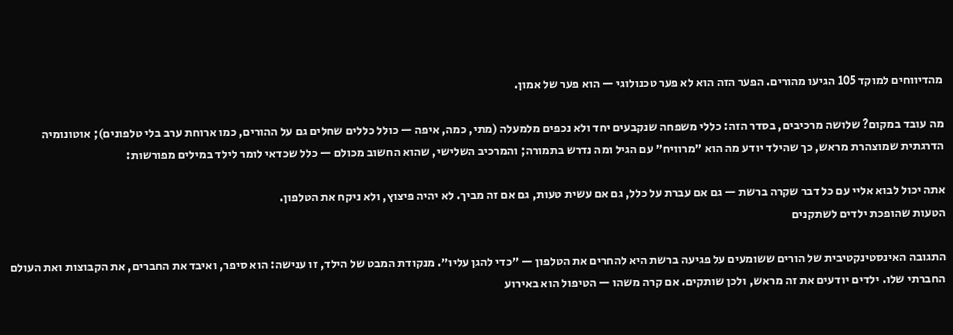מהדיווחים למוקד 105 הגיעו מהורים. הפער הזה הוא לא פער טכנולוגי — הוא פער של אמון.

מה עובד במקום? שלושה מרכיבים, בסדר הזה: כללי משפחה שנקבעים יחד ולא נכפים מלמעלה (מתי, כמה, איפה — כולל כללים שחלים גם על ההורים, כמו ארוחת ערב בלי טלפונים); אוטונומיה הדרגתית שמוצהרת מראש, כך שהילד יודע מה הוא ״מרוויח״ עם הגיל ומה נדרש בתמורה; והמרכיב השלישי, שהוא החשוב מכולם — כלל שכדאי לומר לילד במילים מפורשות:

אתה יכול לבוא אליי עם כל דבר שקרה ברשת — גם אם עברת על כלל, גם אם עשית טעות, גם אם זה מביך. לא יהיה פיצוץ, ולא ניקח את הטלפון.
הטעות שהופכת ילדים לשתקנים

התגובה האינסטינקטיבית של הורים ששומעים על פגיעה ברשת היא להחרים את הטלפון — ״כדי להגן עליו״. מנקודת המבט של הילד, זו ענישה: הוא סיפר, ואיבד את החברים, את הקבוצות ואת העולם החברתי שלו. ילדים יודעים את זה מראש, ולכן שותקים. אם קרה משהו — הטיפול הוא באירוע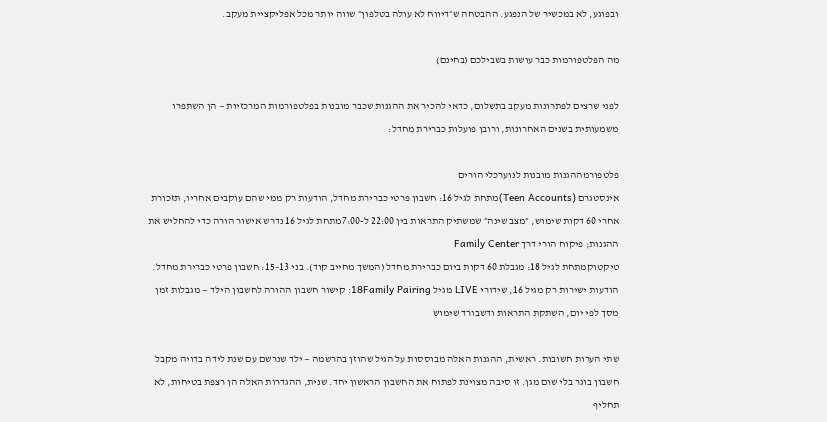ובפוגע, לא במכשיר של הנפגע. ההבטחה ש״דיווח לא עולה בטלפון״ שווה יותר מכל אפליקציית מעקב.

מה הפלטפורמות כבר עושות בשבילכם (בחינם)

לפני שרצים לפתרונות מעקב בתשלום, כדאי להכיר את ההגנות שכבר מובנות בפלטפורמות המרכזיות — הן השתפרו משמעותית בשנים האחרונות, ורובן פועלות כברירת מחדל:

פלטפורמההגנות מובנות לנוערכלי הורים
אינסטגרם (Teen Accounts)מתחת לגיל 16: חשבון פרטי כברירת מחדל, הודעות רק ממי שהם עוקבים אחריו, תזכורת אחרי 60 דקות שימוש, ״מצב שינה״ שמשתיק התראות בין 22:00 ל-7:00מתחת לגיל 16 נדרש אישור הורה כדי להחליש את ההגנות; פיקוח הורי דרך Family Center
טיקטוקמתחת לגיל 18: מגבלת 60 דקות ביום כברירת מחדל (המשך מחייב קוד). בני 13–15: חשבון פרטי כברירת מחדל. הודעות ישירות רק מגיל 16, שידורי LIVE מגיל 18Family Pairing: קישור חשבון ההורה לחשבון הילד — מגבלות זמן מסך לפי יום, השתקת התראות ודשבורד שימוש

שתי הערות חשובות. ראשית, ההגנות האלה מבוססות על הגיל שהוזן בהרשמה — ילד שנרשם עם שנת לידה בדויה מקבל חשבון בוגר בלי שום מגן. זו סיבה מצוינת לפתוח את החשבון הראשון יחד. שנית, ההגדרות האלה הן רצפת בטיחות, לא תחליף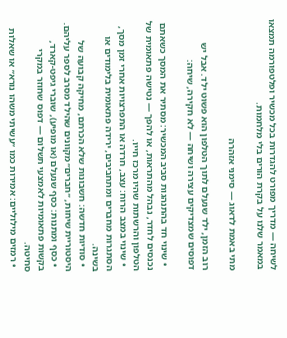לשיחה — מדריך מפורט להגדרות בכל מכשיר ופלטפורמה תמצאו במאמר שלנו על בקרת הורים בלי מלחמות.

מתי באמת לדאוג — סימני אזהרה

רוב הזמן, ילד שנעלם לתוך הטלפון הוא פשוט ילד. אבל יש דפוסים שמצדיקים עצירה ושיחה — לא חקירה, שיחה:

  • שינוי חד בהתנהגות סביב המכשיר: מסתיר את המסך כשאתם נכנסים לחדר, נבהל מהתראות, או להפך — נטישה פתאומית של הטלפון והרשתות שהיו מרכז חייו.
  • שינוי במצב הרוח: עצב, חרדה או התפרצויות אחרי זמן מסך, הסתגרות מחברים ומתחביבים, ירידה פתאומית בלימודים או בשינה.
  • סודיות חדשה: חשבונות שלא הכרתם, מחיקה קבועה של היסטוריית שיחות, ״חברים״ מקוונים שהילד מסרב לספר עליהם.
  • כסף ומתנות: כסף שנעלם (או מופיע), שוברי גיפט-קארד, בקשות פתאומיות לאמצעי תשלום — דפוס שחוזר במקרי סחיטה.
  • רמזים מילוליים: אמירות כמו ״עשיתי משהו נורא״ או שאלות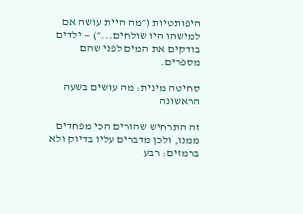היפותטיות (״מה היית עושה אם למישהו היו שולחים...״) — ילדים בודקים את המים לפני שהם מספרים.

סחיטה מינית: מה עושים בשעה הראשונה

זה התרחיש שהורים הכי מפחדים ממנו, ולכן מדברים עליו בדיוק ולא ברמזים: רבע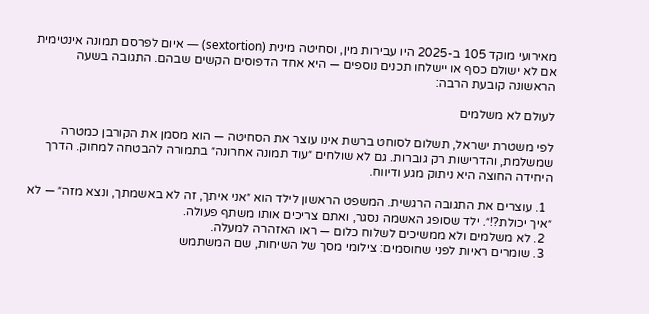מאירועי מוקד 105 ב-2025 היו עבירות מין, וסחיטה מינית (sextortion) — איום לפרסם תמונה אינטימית אם לא ישולם כסף או יישלחו תכנים נוספים — היא אחד הדפוסים הקשים שבהם. התגובה בשעה הראשונה קובעת הרבה:

לעולם לא משלמים

לפי משטרת ישראל, תשלום לסוחט ברשת אינו עוצר את הסחיטה — הוא מסמן את הקורבן כמטרה שמשלמת, והדרישות רק גוברות. גם לא שולחים ״עוד תמונה אחרונה״ בתמורה להבטחה למחוק. הדרך היחידה החוצה היא ניתוק מגע ודיווח.

  1. עוצרים את התגובה הרגשית. המשפט הראשון לילד הוא ״אני איתך, זה לא באשמתך, ונצא מזה״ — לא ״איך יכולת?!״. ילד שסופג האשמה נסגר, ואתם צריכים אותו משתף פעולה.
  2. לא משלמים ולא ממשיכים לשלוח כלום — ראו האזהרה למעלה.
  3. שומרים ראיות לפני שחוסמים: צילומי מסך של השיחות, שם המשתמש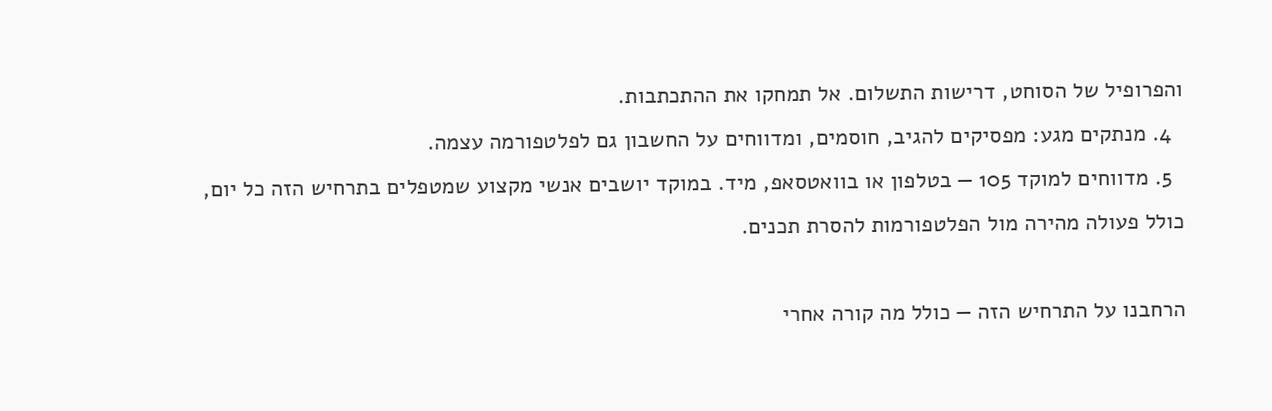והפרופיל של הסוחט, דרישות התשלום. אל תמחקו את ההתכתבות.
  4. מנתקים מגע: מפסיקים להגיב, חוסמים, ומדווחים על החשבון גם לפלטפורמה עצמה.
  5. מדווחים למוקד 105 — בטלפון או בוואטסאפ, מיד. במוקד יושבים אנשי מקצוע שמטפלים בתרחיש הזה כל יום, כולל פעולה מהירה מול הפלטפורמות להסרת תכנים.

הרחבנו על התרחיש הזה — כולל מה קורה אחרי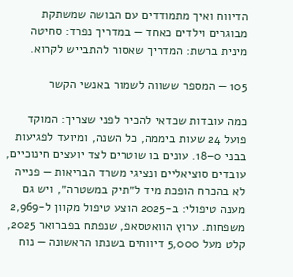הדיווח ואיך מתמודדים עם הבושה שמשתקת מבוגרים וילדים כאחד — במדריך נפרד: סחיטה מינית ברשת: המדריך שאסור להתבייש לקרוא.

105 — המספר ששווה לשמור באנשי הקשר

כמה עובדות שכדאי להכיר לפני שצריך: המוקד פועל 24 שעות ביממה, כל השנה, ומיועד לפגיעות בבני 0–18. עונים בו שוטרים לצד יועצים חינוכיים, עובדים סוציאליים ונציגי משרד הבריאות — פנייה לא בהכרח הופכת מיד ל״תיק במשטרה״, ויש גם מענה טיפולי: ב-2025 הוצע טיפול מקוון ל-2,969 משפחות. ערוץ הוואטסאפ, שנפתח בפברואר 2025, קלט מעל 5,000 דיווחים בשנתו הראשונה — נוח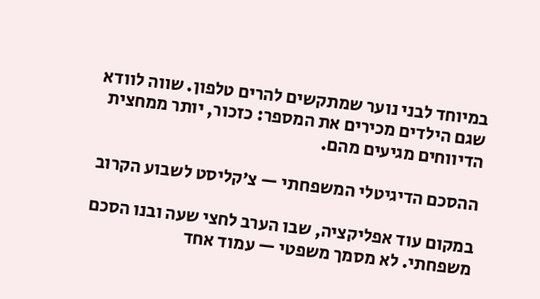במיוחד לבני נוער שמתקשים להרים טלפון. שווה לוודא שגם הילדים מכירים את המספר: כזכור, יותר ממחצית הדיווחים מגיעים מהם.

ההסכם הדיגיטלי המשפחתי — צ׳קליסט לשבוע הקרוב

במקום עוד אפליקציה, שבו הערב לחצי שעה ובנו הסכם משפחתי. לא מסמך משפטי — עמוד אחד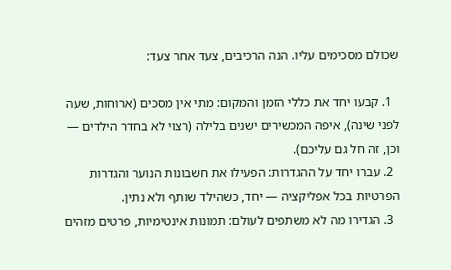שכולם מסכימים עליו. הנה הרכיבים, צעד אחר צעד:

  1. קבעו יחד את כללי הזמן והמקום: מתי אין מסכים (ארוחות, שעה לפני שינה), איפה המכשירים ישנים בלילה (רצוי לא בחדר הילדים — וכן, זה חל גם עליכם).
  2. עברו יחד על ההגדרות: הפעילו את חשבונות הנוער והגדרות הפרטיות בכל אפליקציה — יחד, כשהילד שותף ולא נתין.
  3. הגדירו מה לא משתפים לעולם: תמונות אינטימיות, פרטים מזהים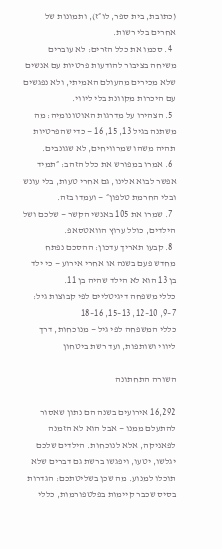(כתובת, בית ספר, לו״ז), ותמונות של אחרים בלי רשות.
  4. סכמו את כלל הזרים: לא עוברים משיחה בציבור להודעות פרטיות עם אנשים שלא מכירים מהעולם האמיתי, ולא נפגשים עם היכרות מקוונת בלי ליווי.
  5. הצהירו על מדרגות האוטונומיה: מה משתנה בגיל 13, 15, 16 — כדי שהפרטיות תהיה משהו שמרוויחים, לא שגונבים.
  6. אמרו במפורש את כלל הזהב: ״תמיד אפשר לבוא אלינו, גם אחרי טעות, בלי עונש ובלי החרמת טלפון״ — ועמדו בזה.
  7. שמרו את 105 באנשי הקשר — שלכם ושל הילדים, כולל ערוץ הוואטסאפ.
  8. קבעו תאריך עדכון: ההסכם נפתח מחדש פעם בשנה או אחרי אירוע — כי ילד בן 13 הוא לא הילד שהיה בן 11.
כללי משפחה דיגיטליים לפי קבוצות גיל: 7–9, 10–12, 13–15, 16–18
כללי המשפחה לפי גיל — מנוכחות, דרך ליווי ושותפות, ועד רשת ביטחון

השורה התחתונה

16,292 אירועים בשנה הם נתון שאסור להתעלם ממנו — אבל הוא לא הזמנה לפאניקה, אלא לנוכחות. הילדים שלכם יגלשו, יטעו, ויפגשו ברשת גם דברים שלא תוכלו למנוע. מה שכן בשליטתכם: הגדרות בסיס שכבר קיימות בפלטפורמות, כללי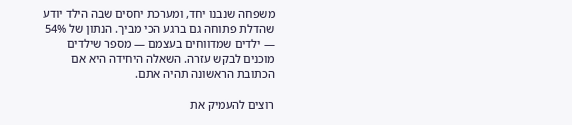משפחה שנבנו יחד, ומערכת יחסים שבה הילד יודע שהדלת פתוחה גם ברגע הכי מביך. הנתון של 54% — ילדים שמדווחים בעצמם — מספר שילדים מוכנים לבקש עזרה. השאלה היחידה היא אם הכתובת הראשונה תהיה אתם.

רוצים להעמיק את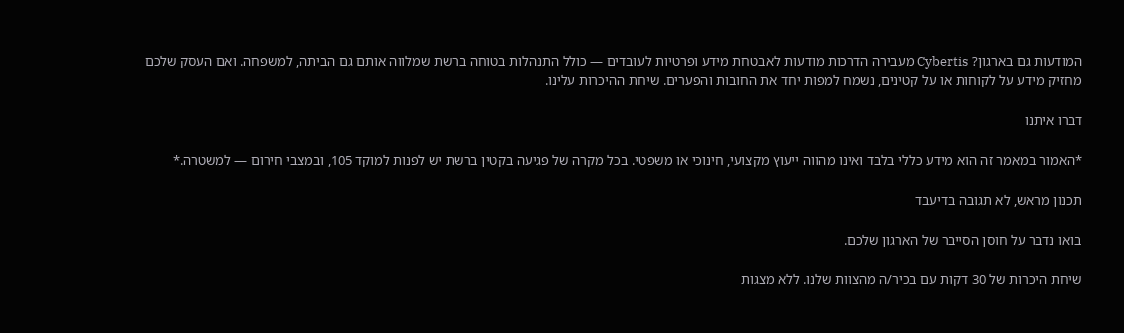המודעות גם בארגון? Cybertis מעבירה הדרכות מודעות לאבטחת מידע ופרטיות לעובדים — כולל התנהלות בטוחה ברשת שמלווה אותם גם הביתה, למשפחה. ואם העסק שלכם מחזיק מידע על לקוחות או על קטינים, נשמח למפות יחד את החובות והפערים. שיחת ההיכרות עלינו.

דברו איתנו

*האמור במאמר זה הוא מידע כללי בלבד ואינו מהווה ייעוץ מקצועי, חינוכי או משפטי. בכל מקרה של פגיעה בקטין ברשת יש לפנות למוקד 105, ובמצבי חירום — למשטרה.*

תכנון מראש, לא תגובה בדיעבד

בואו נדבר על חוסן הסייבר של הארגון שלכם.

שיחת היכרות של 30 דקות עם בכיר/ה מהצוות שלנו. ללא מצגות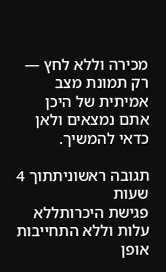מכירה וללא לחץ — רק תמונת מצב אמיתית של היכן אתם נמצאים ולאן כדאי להמשיך.

תגובה ראשוניתתוך 4 שעות
פגישת היכרותללא עלות וללא התחייבות
אופן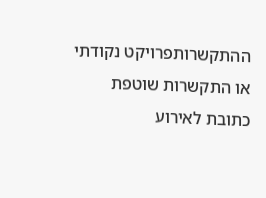ההתקשרותפרויקט נקודתי או התקשרות שוטפת
כתובת לאירוע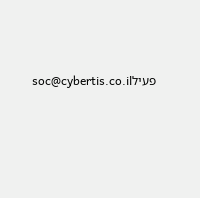פעילsoc@cybertis.co.il